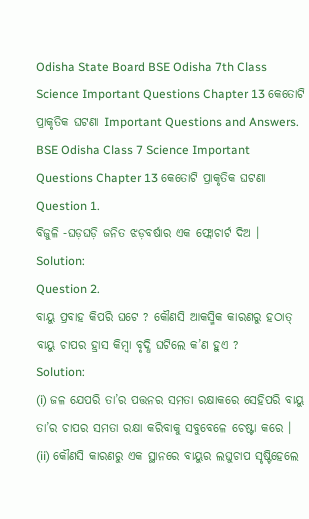Odisha State Board BSE Odisha 7th Class Science Important Questions Chapter 13 କେତୋଟି ପ୍ରାକୃତିକ ଘଟଣା Important Questions and Answers.
BSE Odisha Class 7 Science Important Questions Chapter 13 କେତୋଟି ପ୍ରାକୃତିକ ଘଟଣା
Question 1.
ବିଜୁଳି -ଘଡ଼ଘଡ଼ି ଜନିତ ଝଡ଼ବର୍ଷାର ଏକ ଫ୍ଲୋଚାର୍ଟ ଦିଅ ।
Solution:
Question 2.
ବାୟୁ ପ୍ରବାହ କିପରି ଘଟେ ? କୌଣସି ଆକସ୍ମିକ କାରଣରୁ ହଠାତ୍ ବାୟୁ ଚାପର ହ୍ରାସ କିମ୍ବା ବୃଦ୍ଧି ଘଟିଲେ କ’ଣ ହୁଏ ?
Solution:
(i) ଜଳ ଯେପରି ତା’ର ପତ୍ତନର ସମତା ରକ୍ଷାକରେ ସେହିପରି ବାୟୁ ତା’ର ଚାପର ସମତା ରକ୍ଷା କରିବାକୁ ସବୁବେଳେ ଚେଷ୍ଟା କରେ ।
(ii) କୌଣସି କାରଣରୁ ଏକ ସ୍ଥାନରେ ବାୟୁର ଲଘୁଚାପ ସୃଷ୍ଟିହେଲେ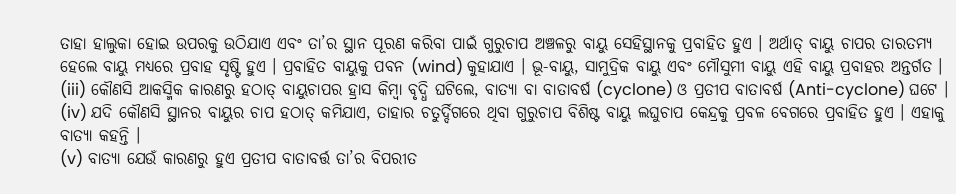ତାହା ହାଲୁକା ହୋଇ ଉପରକୁ ଉଠିଯାଏ ଏବଂ ତା’ର ସ୍ଥାନ ପୂରଣ କରିବା ପାଇଁ ଗୁରୁଚାପ ଅଞ୍ଚଳରୁ ବାୟୁ ସେହିସ୍ଥାନକୁ ପ୍ରବାହିତ ହୁଏ । ଅର୍ଥାତ୍ ବାୟୁ ଚାପର ତାରତମ୍ୟ ହେଲେ ବାୟୁ ମଧ୍ୟରେ ପ୍ରବାହ ସୃଷ୍ଟି ହୁଏ । ପ୍ରବାହିତ ବାୟୁକୁ ପବନ (wind) କୁହାଯାଏ । ଭୂ-ବାୟୁ, ସାମୁଦ୍ରିକ ବାୟୁ ଏବଂ ମୌସୁମୀ ବାୟୁ ଏହି ବାୟୁ ପ୍ରବାହର ଅନ୍ତର୍ଗତ ।
(iii) କୌଣସି ଆକସ୍ମିକ କାରଣରୁ ହଠାତ୍ ବାୟୁଚାପର ହ୍ରାସ କିମ୍ବା ବୃଦ୍ଧି ଘଟିଲେ, ବାତ୍ୟା ବା ବାତାବର୍ଷ (cyclone) ଓ ପ୍ରତୀପ ବାତାବର୍ଷ (Anti-cyclone) ଘଟେ ।
(iv) ଯଦି କୌଣସି ସ୍ଥାନର ବାୟୁର ଚାପ ହଠାତ୍ କମିଯାଏ, ତାହାର ଚତୁର୍ଦ୍ଦିଗରେ ଥିବା ଗୁରୁଚାପ ବିଶିଷ୍ଟ ବାୟୁ ଲଘୁଚାପ କେନ୍ଦ୍ରକୁ ପ୍ରବଳ ବେଗରେ ପ୍ରବାହିତ ହୁଏ । ଏହାକୁ ବାତ୍ୟା କହନ୍ତି ।
(v) ବାତ୍ୟା ଯେଉଁ କାରଣରୁ ହୁଏ ପ୍ରତୀପ ବାତାବର୍ତ୍ତ ତା’ର ବିପରୀତ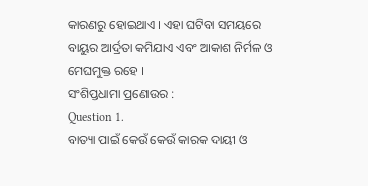କାରଣରୁ ହୋଇଥାଏ । ଏହା ଘଟିବା ସମୟରେ ବାୟୁର ଆର୍ଦ୍ରତା କମିଯାଏ ଏବଂ ଆକାଶ ନିର୍ମଳ ଓ ମେଘମୁକ୍ତ ରହେ ।
ସଂଶିପ୍ତଧାମା ପ୍ରଣୋଉର :
Question 1.
ବାତ୍ୟା ପାଇଁ କେଉଁ କେଉଁ କାରକ ଦାୟୀ ଓ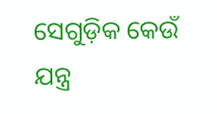ସେଗୁଡ଼ିକ କେଉଁ ଯନ୍ତ୍ର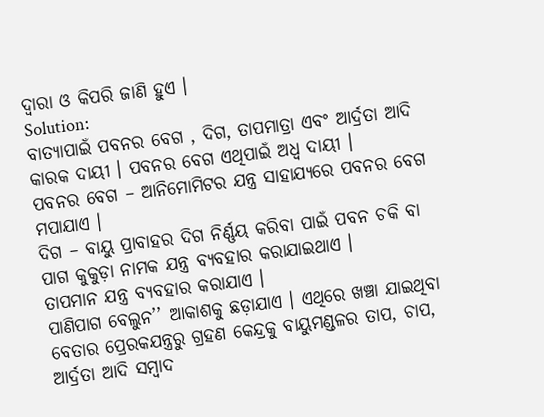ଦ୍ୱାରା ଓ କିପରି ଜାଣି ହୁଏ ।
Solution:
ବାତ୍ୟାପାଇଁ ପବନର ବେଗ , ଦିଗ, ତାପମାତ୍ରା ଏବଂ ଆର୍ଦ୍ରତା ଆଦି କାରକ ଦାୟୀ । ପବନର ବେଗ ଏଥିପାଇଁ ଅଧ୍ଵ ଦାୟୀ ।
ପବନର ବେଗ – ଆନିମୋମିଟର ଯନ୍ତ୍ର ସାହାଯ୍ୟରେ ପବନର ବେଗ ମପାଯାଏ ।
ଦିଗ – ବାୟୁ ପ୍ରାବାହର ଦିଗ ନିର୍ଣ୍ଣୟ କରିବା ପାଇଁ ପବନ ଚକି ବା ପାଗ କୁକୁଡ଼ା ନାମକ ଯନ୍ତ୍ର ବ୍ୟବହାର କରାଯାଇଥାଏ ।
ତାପମାନ ଯନ୍ତ୍ର ବ୍ୟବହାର କରାଯାଏ ।
ପାଣିପାଗ ବେଲୁନ’’ ଆକାଶକୁ ଛଡ଼ାଯାଏ । ଏଥିରେ ଖଞ୍ଚା ଯାଇଥିବା ବେତାର ପ୍ରେରକଯନ୍ତ୍ରରୁ ଗ୍ରହଣ କେନ୍ଦ୍ରକୁ ବାୟୁମଣ୍ଡଳର ତାପ, ଚାପ, ଆର୍ଦ୍ରତା ଆଦି ସମ୍ବାଦ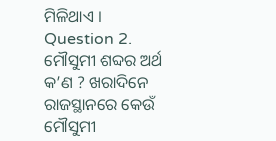ମିଳିଥାଏ ।
Question 2.
ମୌସୁମୀ ଶବ୍ଦର ଅର୍ଥ କ’ଣ ? ଖରାଦିନେ ରାଜସ୍ଥାନରେ କେଉଁ ମୌସୁମୀ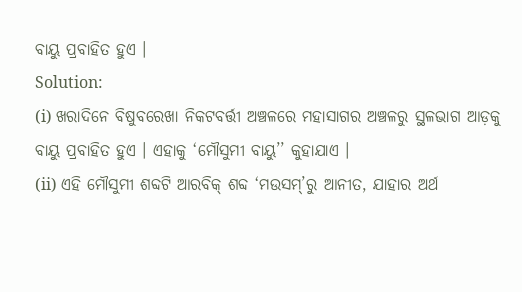ବାୟୁ ପ୍ରବାହିତ ହୁଏ ।
Solution:
(i) ଖରାଦିନେ ବିଷୁବରେଖା ନିକଟବର୍ତ୍ତୀ ଅଞ୍ଚଳରେ ମହାସାଗର ଅଞ୍ଚଳରୁ ସ୍ଥଳଭାଗ ଆଡ଼କୁ ବାୟୁ ପ୍ରବାହିତ ହୁଏ । ଏହାକୁ ‘ମୌସୁମୀ ବାୟୁ’’ କୁହାଯାଏ ।
(ii) ଏହି ମୌସୁମୀ ଶବ୍ଦଟି ଆରବିକ୍ ଶବ୍ଦ ‘ମଉସମ୍’ରୁ ଆନୀତ, ଯାହାର ଅର୍ଥ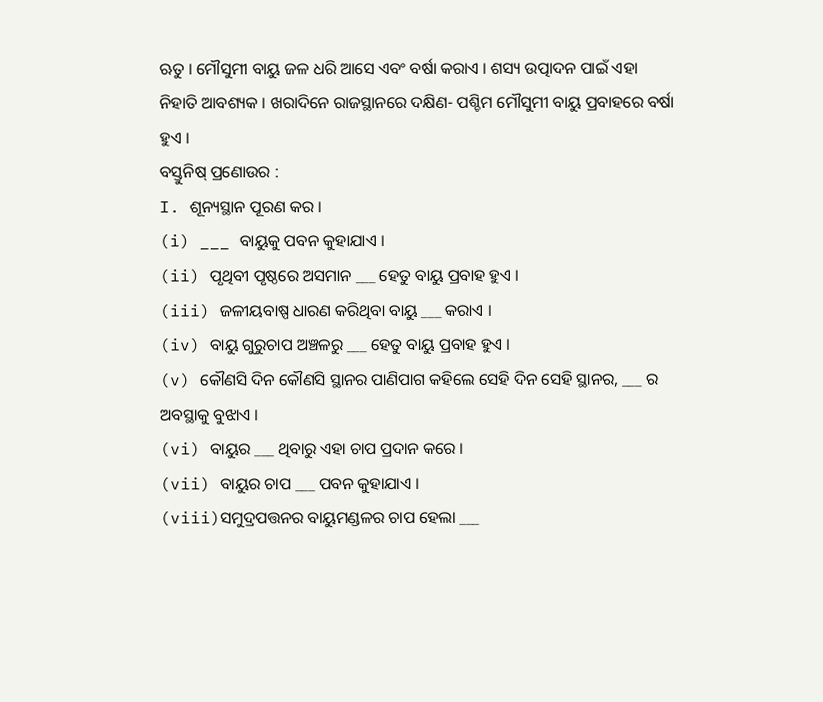ଋତୁ । ମୌସୁମୀ ବାୟୁ ଜଳ ଧରି ଆସେ ଏବଂ ବର୍ଷା କରାଏ । ଶସ୍ୟ ଉତ୍ପାଦନ ପାଇଁ ଏହା ନିହାତି ଆବଶ୍ୟକ । ଖରାଦିନେ ରାଜସ୍ଥାନରେ ଦକ୍ଷିଣ- ପଶ୍ଚିମ ମୌସୁମୀ ବାୟୁ ପ୍ରବାହରେ ବର୍ଷା ହୁଏ ।
ବସ୍ତୁନିଷ୍ ପ୍ରଣୋଉର :
I. ଶୂନ୍ୟସ୍ଥାନ ପୂରଣ କର ।
(i) ___ ବାୟୁକୁ ପବନ କୁହାଯାଏ ।
(ii) ପୃଥିବୀ ପୃଷ୍ଠରେ ଅସମାନ ___ ହେତୁ ବାୟୁ ପ୍ରବାହ ହୁଏ ।
(iii) ଜଳୀୟବାଷ୍ପ ଧାରଣ କରିଥିବା ବାୟୁ ___ କରାଏ ।
(iv) ବାୟୁ ଗୁରୁଚାପ ଅଞ୍ଚଳରୁ ___ ହେତୁ ବାୟୁ ପ୍ରବାହ ହୁଏ ।
(v) କୌଣସି ଦିନ କୌଣସି ସ୍ଥାନର ପାଣିପାଗ କହିଲେ ସେହି ଦିନ ସେହି ସ୍ଥାନର, ___ ର ଅବସ୍ଥାକୁ ବୁଝାଏ ।
(vi) ବାୟୁର ___ ଥିବାରୁ ଏହା ଚାପ ପ୍ରଦାନ କରେ ।
(vii) ବାୟୁର ଚାପ ___ ପବନ କୁହାଯାଏ ।
(viii)ସମୁଦ୍ରପତ୍ତନର ବାୟୁମଣ୍ଡଳର ଚାପ ହେଲା ___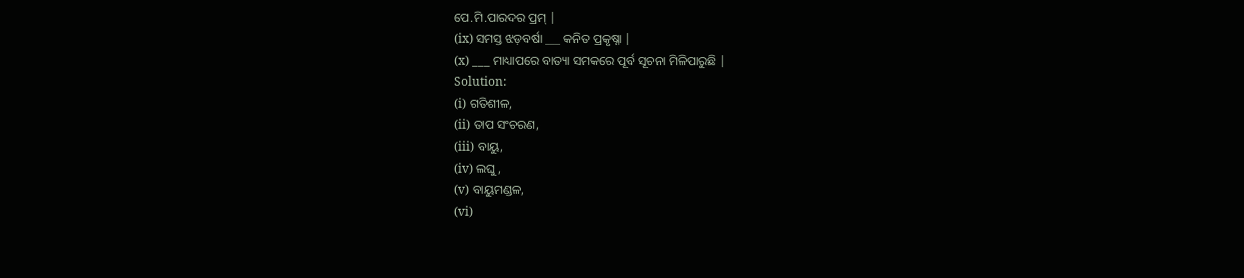ପେ.ମି.ପାରଦର ପ୍ରମ୍ |
(ix) ସମସ୍ତ ଝଡ଼ବର୍ଷା ___ କନିତ ପ୍ରକୃଷ୍ନା |
(x) ___ ମାଧ୍ୟାପରେ ବାତ୍ୟା ସମକରେ ପୂର୍ବ ସୂଚନା ମିଳିପାରୁଛି |
Solution:
(i) ଗତିଶୀଳ,
(ii) ତାପ ସଂଚରଣ,
(iii) ବାୟୁ,
(iv) ଲଘୁ,
(v) ବାୟୁମଣ୍ଡଳ,
(vi)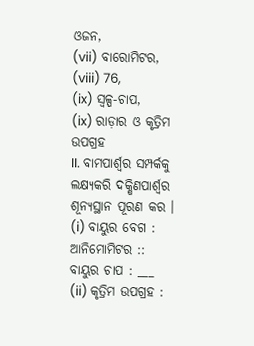ଓଜନ,
(vii) ବାରୋମିଟର,
(viii) 76,
(ix) ସ୍ଵଳ୍ପ-ଚାପ,
(ix) ରାଡ଼ାର ଓ କୃତ୍ରିମ ଉପଗ୍ରହ
II. ବାମପାର୍ଶ୍ଵର ସମ୍ପର୍କକୁ ଲକ୍ଷ୍ୟକରି ଦକ୍ଷିଣପାର୍ଶ୍ବର ଶୂନ୍ୟସ୍ଥାନ ପୂରଣ କର ।
(i) ବାୟୁର ବେଗ : ଆନିମୋମିଟର :: ବାୟୁର ଚାପ : ___
(ii) କୃତ୍ରିମ ଉପଗ୍ରହ :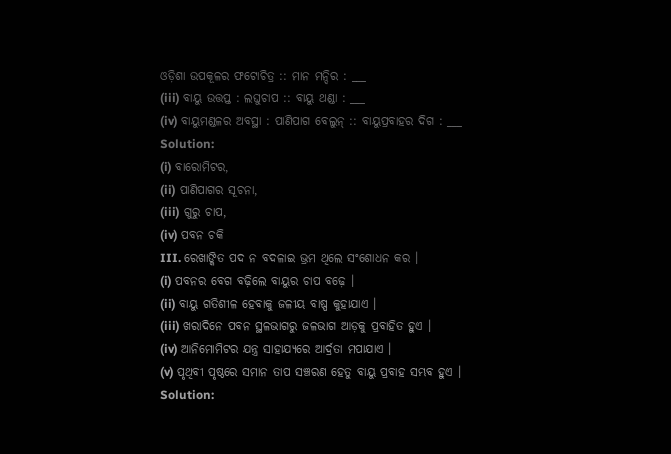ଓଡ଼ିଶା ଉପକୂଳର ଫଟୋଚିତ୍ର :: ମାନ ମନ୍ଦିର : ___
(iii) ବାୟୁ ଉତ୍ତପ୍ତ : ଲଘୁଚାପ :: ବାୟୁ ଥଣ୍ଡା : ___
(iv) ବାୟୁମଣ୍ଡଳର ଅବସ୍ଥା : ପାଣିପାଗ ବେଲୁନ୍ :: ବାୟୁପ୍ରବାହର ଦିଗ : ___
Solution:
(i) ବାରୋମିଟର,
(ii) ପାଣିପାଗର ସୂଚନା,
(iii) ଗୁରୁ ଚାପ,
(iv) ପବନ ଚକି
III. ରେଖାଙ୍କିତ ପଦ ନ ବଦଳାଇ ଭ୍ରମ ଥିଲେ ସଂଶୋଧନ କର ।
(i) ପବନର ବେଗ ବଢ଼ିଲେ ବାୟୁର ଚାପ ବଢ଼େ ।
(ii) ବାୟୁ ଗତିଶୀଳ ହେବାକୁ ଜଳୀୟ ବାଷ୍ପ କୁହାଯାଏ ।
(iii) ଖରାଦିନେ ପବନ ସ୍ଥଳଭାଗରୁ ଜଳଭାଗ ଆଡ଼କୁ ପ୍ରବାହିତ ହୁଏ ।
(iv) ଆନିମୋମିଟର ଯନ୍ତ୍ର ସାହାଯ୍ୟରେ ଆର୍ଦ୍ରତା ମପାଯାଏ ।
(v) ପୃଥିବୀ ପୃଷ୍ଠରେ ସମାନ ତାପ ସଞ୍ଚରଣ ହେତୁ ବାୟୁ ପ୍ରବାହ ସମ୍ଭବ ହୁଏ ।
Solution: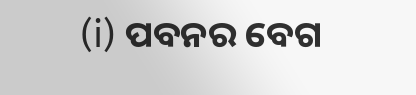(i) ପବନର ବେଗ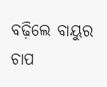ବଢ଼ିଲେ ବାୟୁର ଚାପ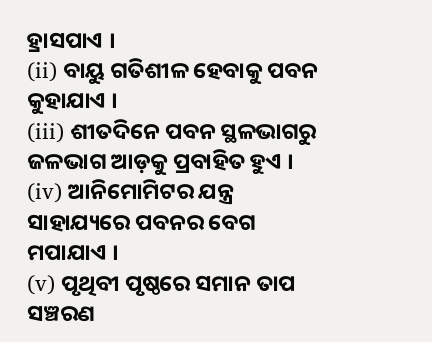ହ୍ରାସପାଏ ।
(ii) ବାୟୁ ଗତିଶୀଳ ହେବାକୁ ପବନ କୁହାଯାଏ ।
(iii) ଶୀତଦିନେ ପବନ ସ୍ଥଳଭାଗରୁ ଜଳଭାଗ ଆଡ଼କୁ ପ୍ରବାହିତ ହୁଏ ।
(iv) ଆନିମୋମିଟର ଯନ୍ତ୍ର ସାହାଯ୍ୟରେ ପବନର ବେଗ ମପାଯାଏ ।
(v) ପୃଥିବୀ ପୃଷ୍ଠରେ ସମାନ ତାପ ସଞ୍ଚରଣ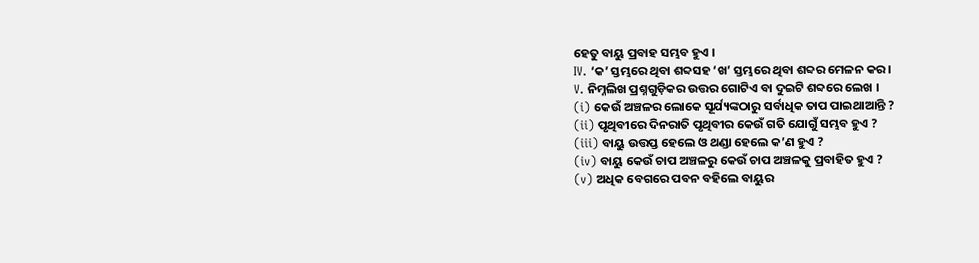ହେତୁ ବାୟୁ ପ୍ରବାହ ସମ୍ଭବ ହୁଏ ।
IV. ‘କ’ ସ୍ତମ୍ଭରେ ଥିବା ଶବ୍ଦସହ ‘ଖ’ ସ୍ତମ୍ଭରେ ଥିବା ଶବ୍ଦର ମେଳନ କର ।
V. ନିମ୍ନଲିଖ ପ୍ରଶ୍ନଗୁଡ଼ିକର ଉତ୍ତର ଗୋଟିଏ ବା ଦୁଇଟି ଶବ୍ଦରେ ଲେଖ ।
(i) କେଉଁ ଅଞ୍ଚଳର ଲୋକେ ସୂର୍ଯ୍ୟଙ୍କଠାରୁ ସର୍ବାଧିକ ତାପ ପାଇଥାଆନ୍ତି ?
(ii) ପୃଥିବୀରେ ଦିନରାତି ପୃଥିବୀର କେଉଁ ଗତି ଯୋଗୁଁ ସମ୍ଭବ ହୁଏ ?
(iii) ବାୟୁ ଉତ୍ତପ୍ତ ହେଲେ ଓ ଥଣ୍ଡା ହେଲେ କ’ଣ ହୁଏ ?
(iv) ବାୟୁ କେଉଁ ଚାପ ଅଞ୍ଚଳରୁ କେଉଁ ଚାପ ଅଞ୍ଚଳକୁ ପ୍ରବାହିତ ହୁଏ ?
(v) ଅଧିକ ବେଗରେ ପବନ ବହିଲେ ବାୟୁର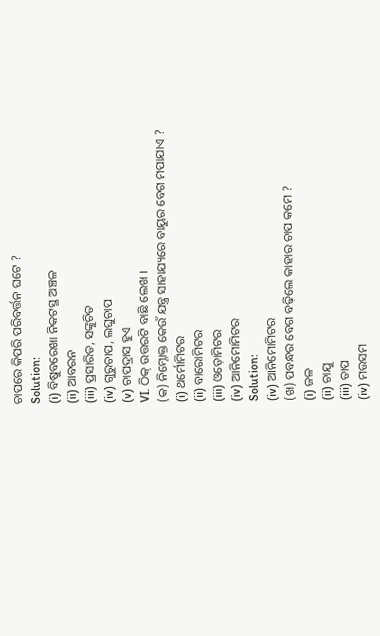ଚାପରେ କିପରି ପରିବର୍ତ୍ତନ ଘଟେ ?
Solution:
(i) ବିଷୁବରେଖା ନିକଟସ୍ଥ ଅଞ୍ଚଳ
(ii) ଆବରନ
(iii) ପ୍ରସାରିତ, ସଙ୍କୁଚିତ
(iv) ଗୁରୁଚାପ, ଲଘୁଚାପ
(v) ଚାପଦ୍ରାସ ହୁଏ
VI. ଠିକ୍ ଉତ୍ତରଟି ବାଛି ଲେଖ ।
(କ) ନିମ୍ନୋକ୍ତ କେଉଁ ଯନ୍ତ୍ର ସାହାଯ୍ୟରେ ବାୟୁର ବେଗ ମପାଯାଏ ?
(i) ଥର୍ମୋମିଟର
(ii) ବାରୋମିଟର
(iii) ଓଡ଼ୋମିଟର
(iv) ଆନିମୋମିଟର
Solution:
(iv) ଆନିମୋମିଟର
(ଖ) ପବନ୍ଧର ବେଗ ବଢ଼ିଲେ କାହାର ଚାପ କମେ ?
(i) ଜଳ
(ii) ଚାଯୁ
(iii) ତାପ
(iv) ମଉସମ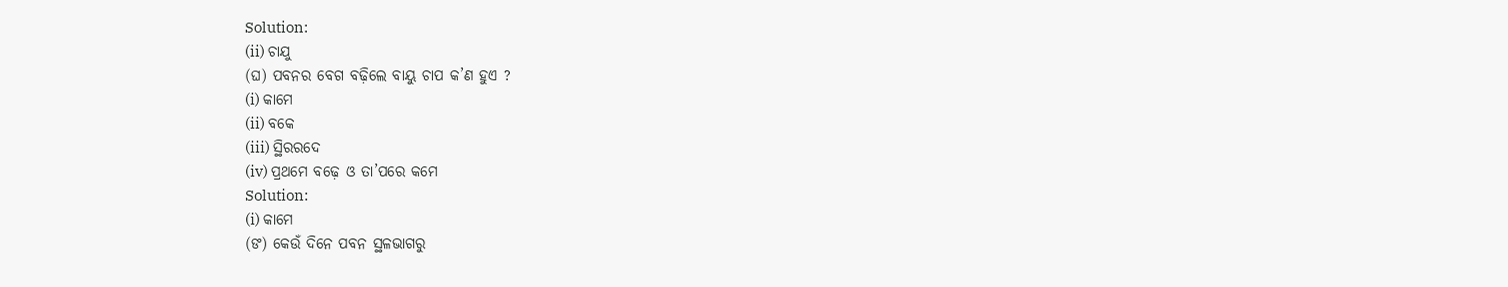Solution:
(ii) ଚାଯୁ
(ଘ) ପବନର ବେଗ ବଢ଼ିଲେ ବାୟୁ ଚାପ କ’ଣ ହୁଏ ?
(i) କାମେ
(ii) ବକେ
(iii) ସ୍ଥିରରଦେ
(iv) ପ୍ରଥମେ ବଢ଼େ ଓ ତା’ପରେ କମେ
Solution:
(i) କାମେ
(ଙ) କେଉଁ ଦିନେ ପବନ ସ୍ଥଳଭାଗରୁ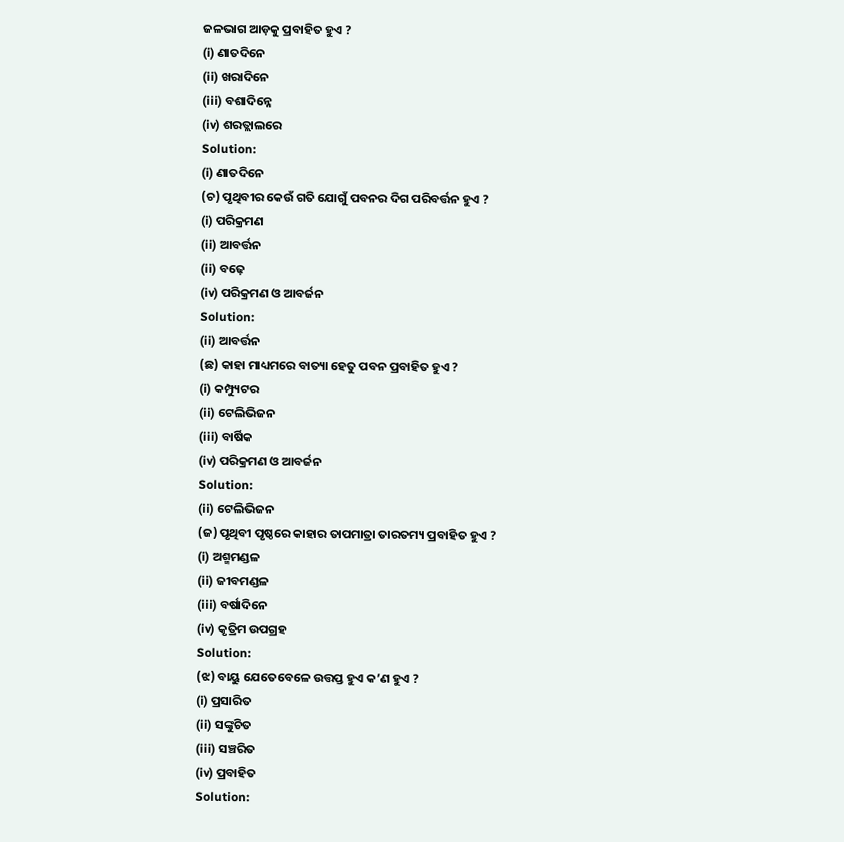ଜଳଭାଗ ଆଡ଼କୁ ପ୍ରବାହିତ ହୁଏ ?
(i) ଣାତଦିନେ
(ii) ଖରାଦିନେ
(iii) ବଶାଦିନ୍ନେ
(iv) ଶରତ୍ଲାଲରେ
Solution:
(i) ଣାତଦିନେ
(ଚ) ପୃଥିବୀର କେଉଁ ଗତି ଯୋଗୁଁ ପବନର ଦିଗ ପରିବର୍ତ୍ତନ ହୁଏ ?
(i) ପରିକ୍ରମଣ
(ii) ଆବର୍ତ୍ତନ
(ii) ବଢ଼େ
(iv) ପରିକ୍ରମଣ ଓ ଆବର୍ଜନ
Solution:
(ii) ଆବର୍ତ୍ତନ
(ଛ) କାହା ମାଧ୍ୟମରେ ବାତ୍ୟା ହେତୁ ପବନ ପ୍ରବାହିତ ହୁଏ ?
(i) କମ୍ପ୍ୟୁଟର
(ii) ଟେଲିଭିଜନ
(iii) ବାର୍ଷିକ
(iv) ପରିକ୍ରମଣ ଓ ଆବର୍ଜନ
Solution:
(ii) ଟେଲିଭିଜନ
(ଜ) ପୃଥିବୀ ପୃଷ୍ଠରେ କାହାର ତାପମାତ୍ରା ତାରତମ୍ୟ ପ୍ରବାହିତ ହୁଏ ?
(i) ଅଶ୍ମମଣ୍ଡଳ
(ii) ଜୀବମଣ୍ଡଳ
(iii) ବର୍ଷାଦିନେ
(iv) କୃତ୍ରିମ ଉପଗ୍ରହ
Solution:
(ଝ) ବାୟୁ ଯେତେବେଳେ ଉତ୍ତପ୍ତ ହୁଏ କ’ଣ ହୁଏ ?
(i) ପ୍ରସାରିତ
(ii) ସଙ୍କୁଚିତ
(iii) ସଞ୍ଚରିତ
(iv) ପ୍ରବାହିତ
Solution: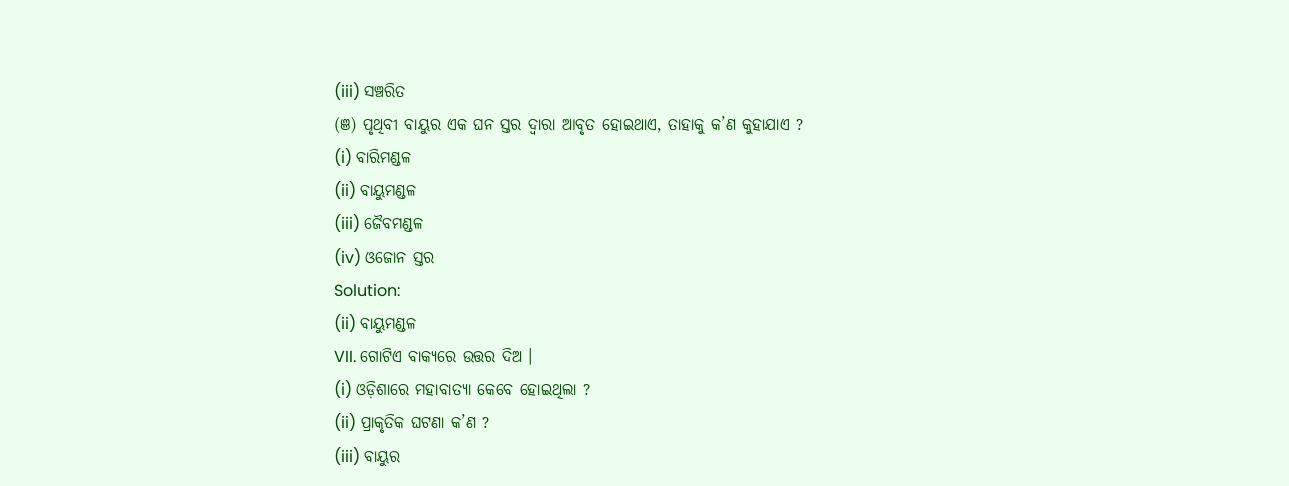(iii) ସଞ୍ଚରିତ
(ଞ) ପୃଥିବୀ ବାୟୁର ଏକ ଘନ ସ୍ତର ଦ୍ବାରା ଆବୃତ ହୋଇଥାଏ, ତାହାକୁ କ’ଣ କୁହାଯାଏ ?
(i) ବାରିମଣ୍ଡଳ
(ii) ବାୟୁମଣ୍ଡଳ
(iii) ଜୈବମଣ୍ଡଳ
(iv) ଓଜୋନ ସ୍ତର
Solution:
(ii) ବାୟୁମଣ୍ଡଳ
VII. ଗୋଟିଏ ବାକ୍ୟରେ ଉତ୍ତର ଦିଅ ।
(i) ଓଡ଼ିଶାରେ ମହାବାତ୍ୟା କେବେ ହୋଇଥିଲା ?
(ii) ପ୍ରାକୃତିକ ଘଟଣା କ’ଣ ?
(iii) ବାୟୁର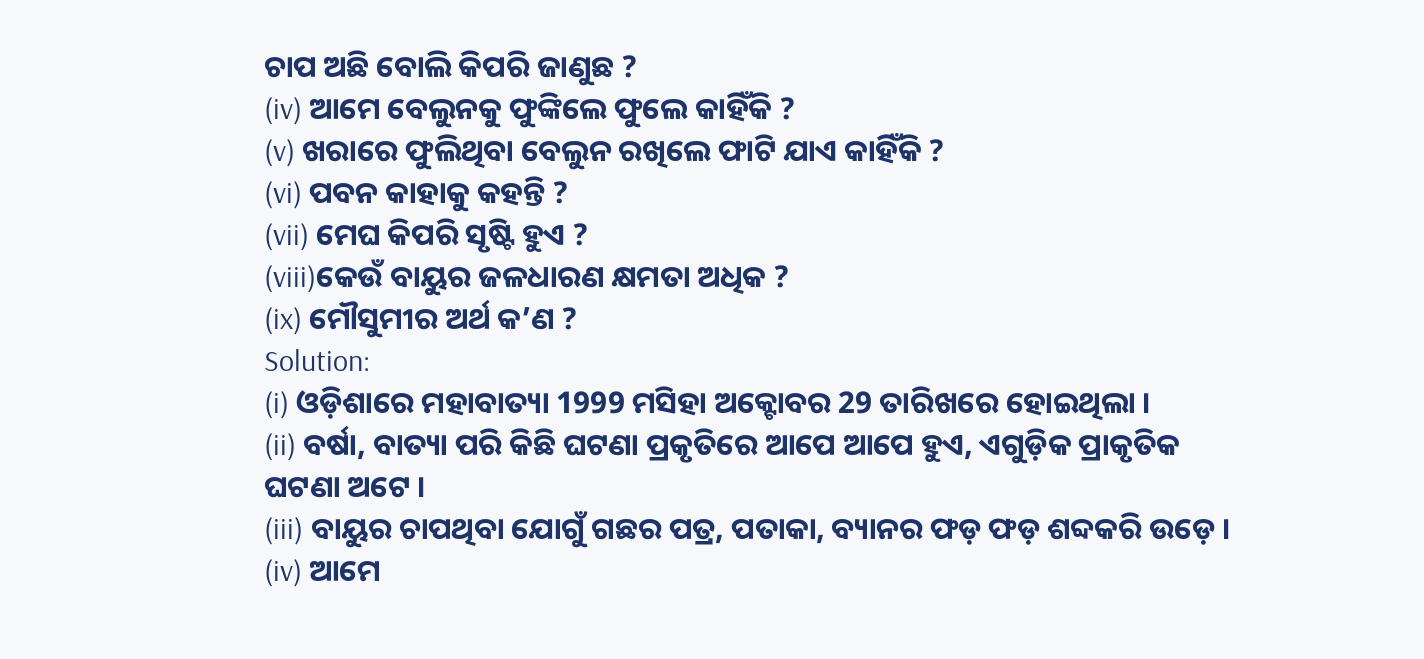ଚାପ ଅଛି ବୋଲି କିପରି ଜାଣୁଛ ?
(iv) ଆମେ ବେଲୁନକୁ ଫୁଙ୍କିଲେ ଫୁଲେ କାହିଁକି ?
(v) ଖରାରେ ଫୁଲିଥିବା ବେଲୁନ ରଖିଲେ ଫାଟି ଯାଏ କାହିଁକି ?
(vi) ପବନ କାହାକୁ କହନ୍ତି ?
(vii) ମେଘ କିପରି ସୃଷ୍ଟି ହୁଏ ?
(viii)କେଉଁ ବାୟୁର ଜଳଧାରଣ କ୍ଷମତା ଅଧିକ ?
(ix) ମୌସୁମୀର ଅର୍ଥ କ’ଣ ?
Solution:
(i) ଓଡ଼ିଶାରେ ମହାବାତ୍ୟା 1999 ମସିହା ଅକ୍ଟୋବର 29 ତାରିଖରେ ହୋଇଥିଲା ।
(ii) ବର୍ଷା, ବାତ୍ୟା ପରି କିଛି ଘଟଣା ପ୍ରକୃତିରେ ଆପେ ଆପେ ହୁଏ, ଏଗୁଡ଼ିକ ପ୍ରାକୃତିକ ଘଟଣା ଅଟେ ।
(iii) ବାୟୁର ଚାପଥିବା ଯୋଗୁଁ ଗଛର ପତ୍ର, ପତାକା, ବ୍ୟାନର ଫଡ଼ ଫଡ଼ ଶବ୍ଦକରି ଉଡ଼େ ।
(iv) ଆମେ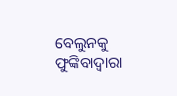ବେଲୁନକୁ ଫୁଙ୍କିବାଦ୍ୱାରା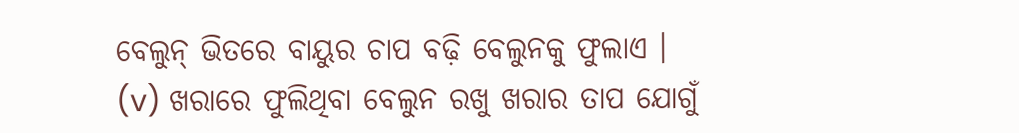ବେଲୁନ୍ ଭିତରେ ବାୟୁର ଚାପ ବଢ଼ି ବେଲୁନକୁ ଫୁଲାଏ ।
(v) ଖରାରେ ଫୁଲିଥିବା ବେଲୁନ ରଖୁ ଖରାର ତାପ ଯୋଗୁଁ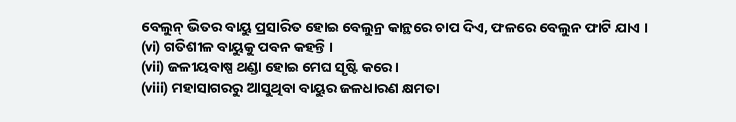ବେଲୁନ୍ ଭିତର ବାୟୁ ପ୍ରସାରିତ ହୋଇ ବେଲୁନ୍ର କାନ୍ଥରେ ଚାପ ଦିଏ, ଫଳରେ ବେଲୁନ ଫାଟି ଯାଏ ।
(vi) ଗତିଶୀଳ ବାୟୁକୁ ପବନ କହନ୍ତି ।
(vii) ଜଳୀୟବାଷ୍ପ ଥଣ୍ଡା ହୋଇ ମେଘ ସୃଷ୍ଟି କରେ ।
(viii) ମହାସାଗରରୁ ଆସୁଥିବା ବାୟୁର ଜଳଧାରଣ କ୍ଷମତା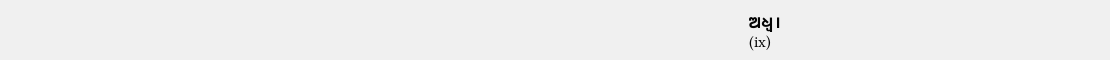ଅଧ୍ଵ ।
(ix)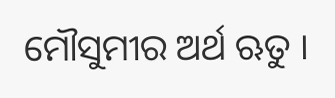ମୌସୁମୀର ଅର୍ଥ ଋତୁ ।